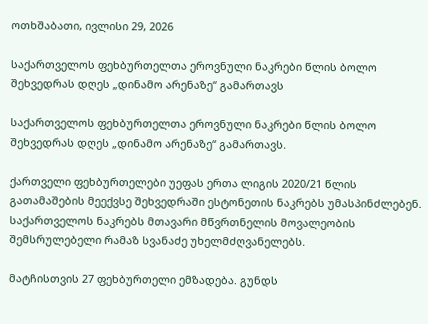ოთხშაბათი, ივლისი 29, 2026

საქართველოს ფეხბურთელთა ეროვნული ნაკრები წლის ბოლო შეხვედრას დღეს „დინამო არენაზე“ გამართავს

საქართველოს ფეხბურთელთა ეროვნული ნაკრები წლის ბოლო შეხვედრას დღეს „დინამო არენაზე“ გამართავს.

ქართველი ფეხბურთელები უეფას ერთა ლიგის 2020/21 წლის გათამაშების მეექვსე შეხვედრაში ესტონეთის ნაკრებს უმასპინძლებენ. საქართველოს ნაკრებს მთავარი მწვრთნელის მოვალეობის შემსრულებელი რამაზ სვანაძე უხელმძღვანელებს.

მატჩისთვის 27 ფეხბურთელი ემზადება. გუნდს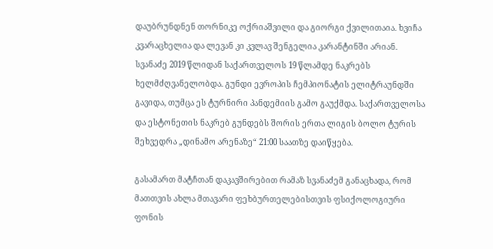დაუბრუნდნენ თორნიკე ოქრიაშვილი და გიორგი ქვილითაია. ხვიჩა კვარაცხელია და ლევან კი კვლავ შენგელია კარანტინში არიან. სვანაძე 2019 წლიდან საქართველოს 19 წლამდე ნაკრებს ხელმძღვანელობდა. გუნდი ევროპის ჩემპიონატის ელიტრაუნდში გავიდა, თუმცა ეს ტურნირი პანდემიის გამო გაუქმდა. საქართველოსა და ესტონეთის ნაკრებ გუნდებს შორის ერთა ლიგის ბოლო ტურის შეხვედრა „დინამო არენაზე“ 21:00 საათზე დაიწყება.

გასამართ მატჩთან დაკავშირებით რამაზ სვანაძემ განაცხადა, რომ მათთვის ახლა მთავარი ფეხბურთელებისთვის ფსიქოლოგიური ფონის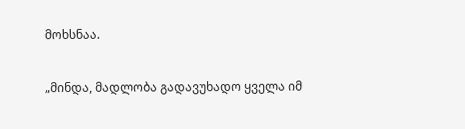მოხსნაა.

„მინდა, მადლობა გადავუხადო ყველა იმ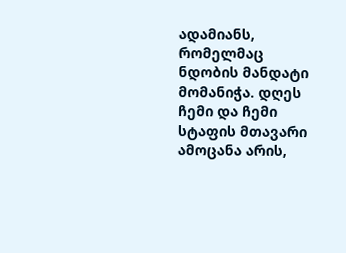ადამიანს, რომელმაც ნდობის მანდატი მომანიჭა. დღეს ჩემი და ჩემი სტაფის მთავარი ამოცანა არის,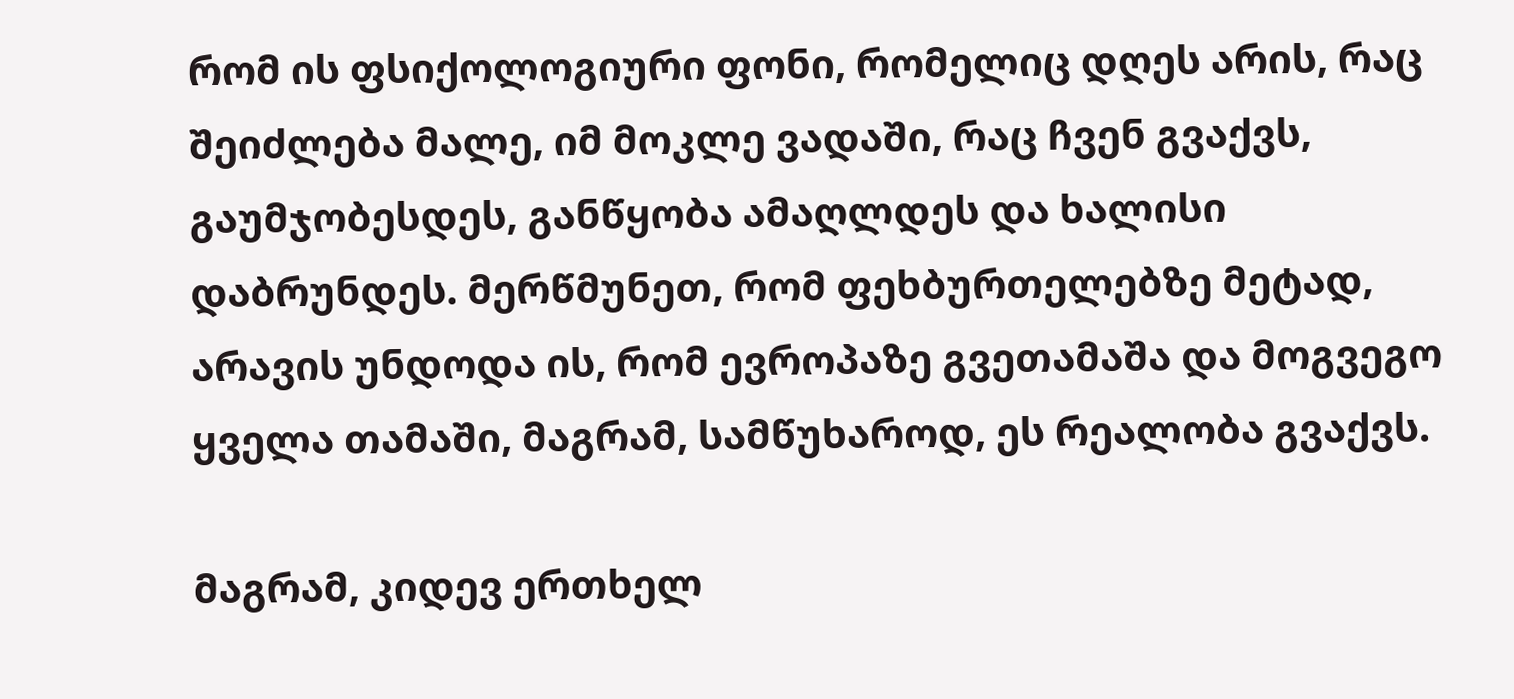რომ ის ფსიქოლოგიური ფონი, რომელიც დღეს არის, რაც შეიძლება მალე, იმ მოკლე ვადაში, რაც ჩვენ გვაქვს, გაუმჯობესდეს, განწყობა ამაღლდეს და ხალისი დაბრუნდეს. მერწმუნეთ, რომ ფეხბურთელებზე მეტად, არავის უნდოდა ის, რომ ევროპაზე გვეთამაშა და მოგვეგო ყველა თამაში, მაგრამ, სამწუხაროდ, ეს რეალობა გვაქვს.

მაგრამ, კიდევ ერთხელ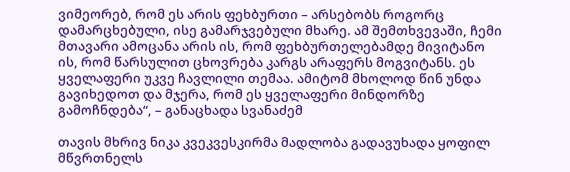ვიმეორებ, რომ ეს არის ფეხბურთი – არსებობს როგორც დამარცხებული, ისე გამარჯვებული მხარე. ამ შემთხვევაში, ჩემი მთავარი ამოცანა არის ის, რომ ფეხბურთელებამდე მივიტანო ის, რომ წარსულით ცხოვრება კარგს არაფერს მოგვიტანს. ეს ყველაფერი უკვე ჩავლილი თემაა. ამიტომ მხოლოდ წინ უნდა გავიხედოთ და მჯერა, რომ ეს ყველაფერი მინდორზე გამოჩნდება“, – განაცხადა სვანაძემ

თავის მხრივ ნიკა კვეკვესკირმა მადლობა გადავუხადა ყოფილ მწვრთნელს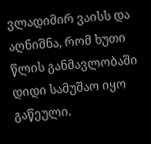ვლადიმირ ვაისს და აღნიშნა, რომ ხუთი წლის განმავლობაში დიდი სამუშაო იყო გაწეული.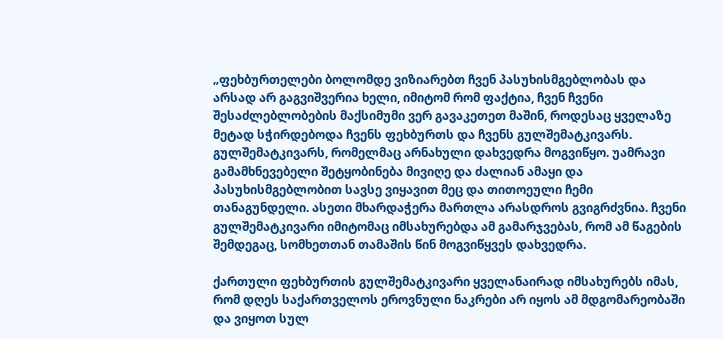„ფეხბურთელები ბოლომდე ვიზიარებთ ჩვენ პასუხისმგებლობას და არსად არ გაგვიშვერია ხელი, იმიტომ რომ ფაქტია, ჩვენ ჩვენი შესაძლებლობების მაქსიმუმი ვერ გავაკეთეთ მაშინ, როდესაც ყველაზე მეტად სჭირდებოდა ჩვენს ფეხბურთს და ჩვენს გულშემატკივარს. გულშემატკივარს, რომელმაც არნახული დახვედრა მოგვიწყო. უამრავი გამამხნევებელი შეტყობინება მივიღე და ძალიან ამაყი და პასუხისმგებლობით სავსე ვიყავით მეც და თითოეული ჩემი თანაგუნდელი. ასეთი მხარდაჭერა მართლა არასდროს გვიგრძვნია. ჩვენი გულშემატკივარი იმიტომაც იმსახურებდა ამ გამარჯვებას, რომ ამ წაგების შემდეგაც, სომხეთთან თამაშის წინ მოგვიწყვეს დახვედრა.

ქართული ფეხბურთის გულშემატკივარი ყველანაირად იმსახურებს იმას, რომ დღეს საქართველოს ეროვნული ნაკრები არ იყოს ამ მდგომარეობაში და ვიყოთ სულ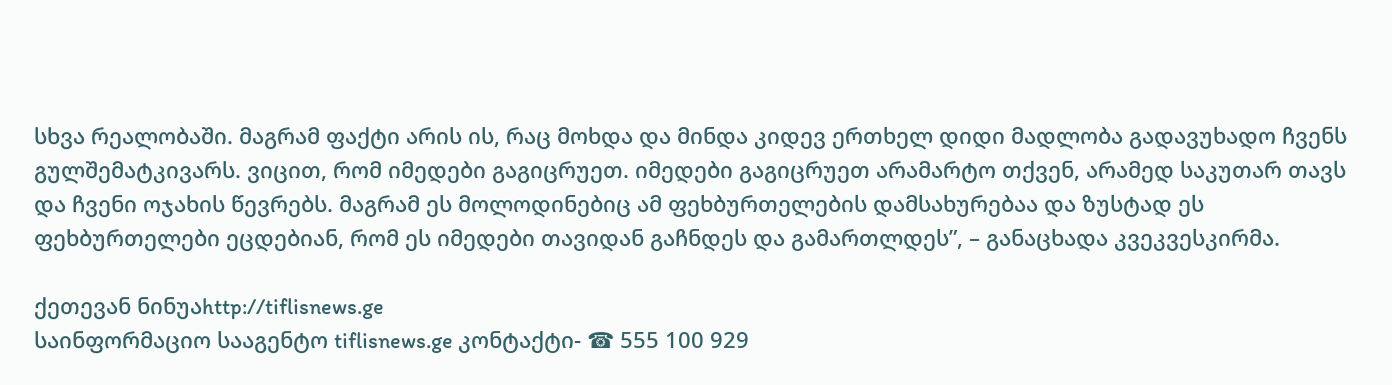სხვა რეალობაში. მაგრამ ფაქტი არის ის, რაც მოხდა და მინდა კიდევ ერთხელ დიდი მადლობა გადავუხადო ჩვენს გულშემატკივარს. ვიცით, რომ იმედები გაგიცრუეთ. იმედები გაგიცრუეთ არამარტო თქვენ, არამედ საკუთარ თავს და ჩვენი ოჯახის წევრებს. მაგრამ ეს მოლოდინებიც ამ ფეხბურთელების დამსახურებაა და ზუსტად ეს ფეხბურთელები ეცდებიან, რომ ეს იმედები თავიდან გაჩნდეს და გამართლდეს”, – განაცხადა კვეკვესკირმა.

ქეთევან ნინუაhttp://tiflisnews.ge
საინფორმაციო სააგენტო tiflisnews.ge კონტაქტი- ☎ 555 100 929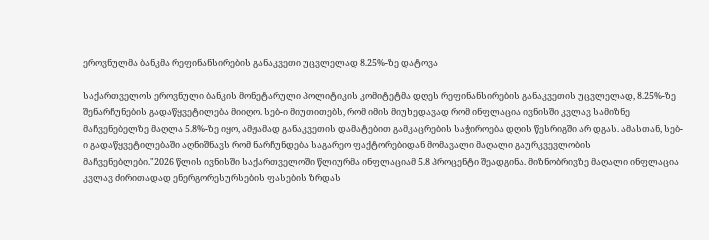ეროვნულმა ბანკმა რეფინანსირების განაკვეთი უცვლელად 8.25%-ზე დატოვა

საქართველოს ეროვნული ბანკის მონეტარული პოლიტიკის კომიტეტმა დღეს რეფინანსირების განაკვეთის უცვლელად, 8.25%-ზე შენარჩუნების გადაწყვეტილება მიიღო. სებ-ი მიუთითებს, რომ იმის მიუხედავად რომ ინფლაცია ივნისში კვლავ სამიზნე მაჩვენებელზე მაღლა 5.8%-ზე იყო, ამჟამად განაკვეთის დამატებით გამკაცრების საჭიროება დღის წესრიგში არ დგას. ამასთან, სებ-ი გადაწყვეტილებაში აღნიშნავს რომ ნარჩუნდება საგარეო ფაქტორებიდან მომავალი მაღალი გაურკვევლობის მაჩვენებლები."2026 წლის ივნისში საქართველოში წლიურმა ინფლაციამ 5.8 პროცენტი შეადგინა. მიზნობრივზე მაღალი ინფლაცია კვლავ ძირითადად ენერგორესურსების ფასების ზრდას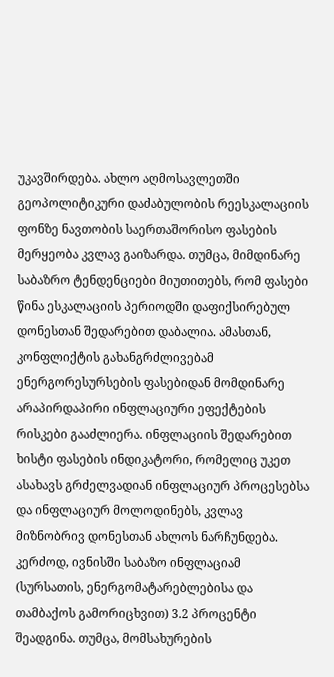უკავშირდება. ახლო აღმოსავლეთში გეოპოლიტიკური დაძაბულობის რეესკალაციის ფონზე ნავთობის საერთაშორისო ფასების მერყეობა კვლავ გაიზარდა. თუმცა, მიმდინარე საბაზრო ტენდენციები მიუთითებს, რომ ფასები წინა ესკალაციის პერიოდში დაფიქსირებულ დონესთან შედარებით დაბალია. ამასთან, კონფლიქტის გახანგრძლივებამ ენერგორესურსების ფასებიდან მომდინარე არაპირდაპირი ინფლაციური ეფექტების რისკები გააძლიერა. ინფლაციის შედარებით ხისტი ფასების ინდიკატორი, რომელიც უკეთ ასახავს გრძელვადიან ინფლაციურ პროცესებსა და ინფლაციურ მოლოდინებს, კვლავ მიზნობრივ დონესთან ახლოს ნარჩუნდება. კერძოდ, ივნისში საბაზო ინფლაციამ (სურსათის, ენერგომატარებლებისა და თამბაქოს გამორიცხვით) 3.2 პროცენტი შეადგინა. თუმცა, მომსახურების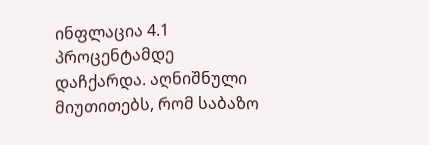ინფლაცია 4.1 პროცენტამდე დაჩქარდა. აღნიშნული მიუთითებს, რომ საბაზო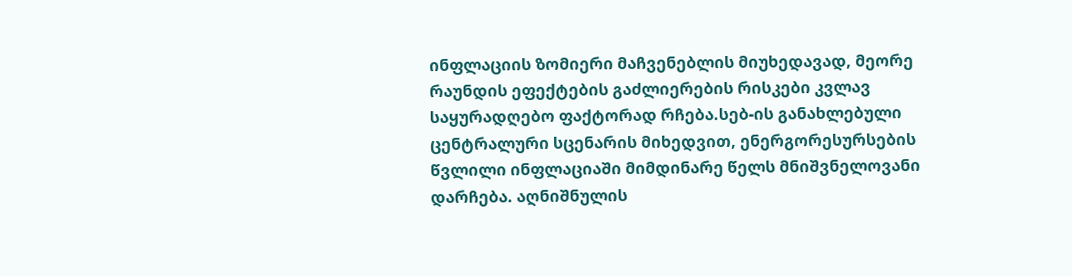ინფლაციის ზომიერი მაჩვენებლის მიუხედავად, მეორე რაუნდის ეფექტების გაძლიერების რისკები კვლავ საყურადღებო ფაქტორად რჩება.სებ-ის განახლებული ცენტრალური სცენარის მიხედვით, ენერგორესურსების წვლილი ინფლაციაში მიმდინარე წელს მნიშვნელოვანი დარჩება. აღნიშნულის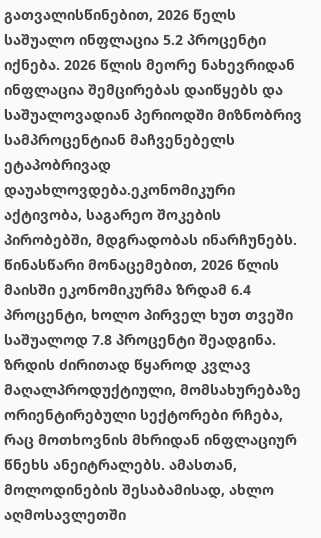გათვალისწინებით, 2026 წელს საშუალო ინფლაცია 5.2 პროცენტი იქნება. 2026 წლის მეორე ნახევრიდან ინფლაცია შემცირებას დაიწყებს და საშუალოვადიან პერიოდში მიზნობრივ სამპროცენტიან მაჩვენებელს ეტაპობრივად დაუახლოვდება.ეკონომიკური აქტივობა, საგარეო შოკების პირობებში, მდგრადობას ინარჩუნებს. წინასწარი მონაცემებით, 2026 წლის მაისში ეკონომიკურმა ზრდამ 6.4 პროცენტი, ხოლო პირველ ხუთ თვეში საშუალოდ 7.8 პროცენტი შეადგინა. ზრდის ძირითად წყაროდ კვლავ მაღალპროდუქტიული, მომსახურებაზე ორიენტირებული სექტორები რჩება, რაც მოთხოვნის მხრიდან ინფლაციურ წნეხს ანეიტრალებს. ამასთან, მოლოდინების შესაბამისად, ახლო აღმოსავლეთში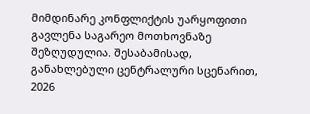მიმდინარე კონფლიქტის უარყოფითი გავლენა საგარეო მოთხოვნაზე შეზღუდულია. შესაბამისად, განახლებული ცენტრალური სცენარით, 2026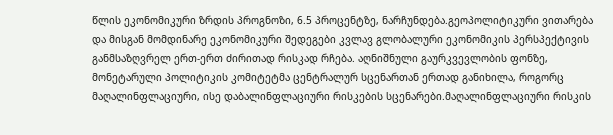წლის ეკონომიკური ზრდის პროგნოზი, 6.5 პროცენტზე, ნარჩუნდება.გეოპოლიტიკური ვითარება და მისგან მომდინარე ეკონომიკური შედეგები კვლავ გლობალური ეკონომიკის პერსპექტივის განმსაზღვრელ ერთ-ერთ ძირითად რისკად რჩება. აღნიშნული გაურკვევლობის ფონზე, მონეტარული პოლიტიკის კომიტეტმა ცენტრალურ სცენართან ერთად განიხილა, როგორც მაღალინფლაციური, ისე დაბალინფლაციური რისკების სცენარები.მაღალინფლაციური რისკის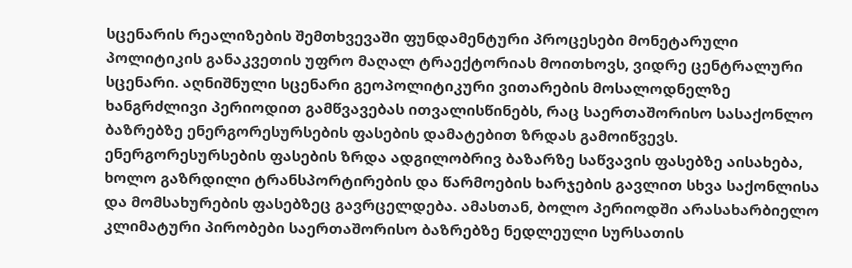სცენარის რეალიზების შემთხვევაში ფუნდამენტური პროცესები მონეტარული პოლიტიკის განაკვეთის უფრო მაღალ ტრაექტორიას მოითხოვს, ვიდრე ცენტრალური სცენარი. აღნიშნული სცენარი გეოპოლიტიკური ვითარების მოსალოდნელზე ხანგრძლივი პერიოდით გამწვავებას ითვალისწინებს, რაც საერთაშორისო სასაქონლო ბაზრებზე ენერგორესურსების ფასების დამატებით ზრდას გამოიწვევს. ენერგორესურსების ფასების ზრდა ადგილობრივ ბაზარზე საწვავის ფასებზე აისახება, ხოლო გაზრდილი ტრანსპორტირების და წარმოების ხარჯების გავლით სხვა საქონლისა და მომსახურების ფასებზეც გავრცელდება. ამასთან, ბოლო პერიოდში არასახარბიელო კლიმატური პირობები საერთაშორისო ბაზრებზე ნედლეული სურსათის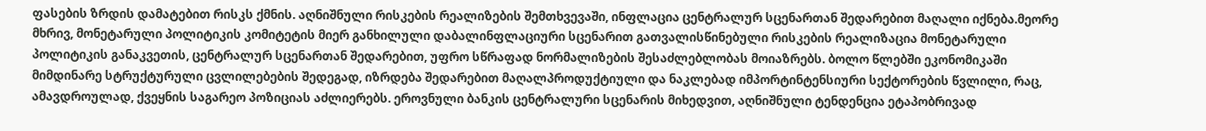ფასების ზრდის დამატებით რისკს ქმნის. აღნიშნული რისკების რეალიზების შემთხვევაში, ინფლაცია ცენტრალურ სცენართან შედარებით მაღალი იქნება.მეორე მხრივ, მონეტარული პოლიტიკის კომიტეტის მიერ განხილული დაბალინფლაციური სცენარით გათვალისწინებული რისკების რეალიზაცია მონეტარული პოლიტიკის განაკვეთის, ცენტრალურ სცენართან შედარებით, უფრო სწრაფად ნორმალიზების შესაძლებლობას მოიაზრებს. ბოლო წლებში ეკონომიკაში მიმდინარე სტრუქტურული ცვლილებების შედეგად, იზრდება შედარებით მაღალპროდუქტიული და ნაკლებად იმპორტინტენსიური სექტორების წვლილი, რაც, ამავდროულად, ქვეყნის საგარეო პოზიციას აძლიერებს. ეროვნული ბანკის ცენტრალური სცენარის მიხედვით, აღნიშნული ტენდენცია ეტაპობრივად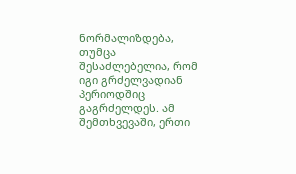ნორმალიზდება, თუმცა შესაძლებელია, რომ იგი გრძელვადიან პერიოდშიც გაგრძელდეს. ამ შემთხვევაში, ერთი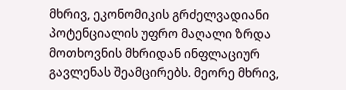მხრივ, ეკონომიკის გრძელვადიანი პოტენციალის უფრო მაღალი ზრდა მოთხოვნის მხრიდან ინფლაციურ გავლენას შეამცირებს. მეორე მხრივ,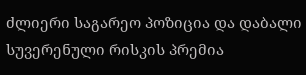ძლიერი საგარეო პოზიცია და დაბალი სუვერენული რისკის პრემია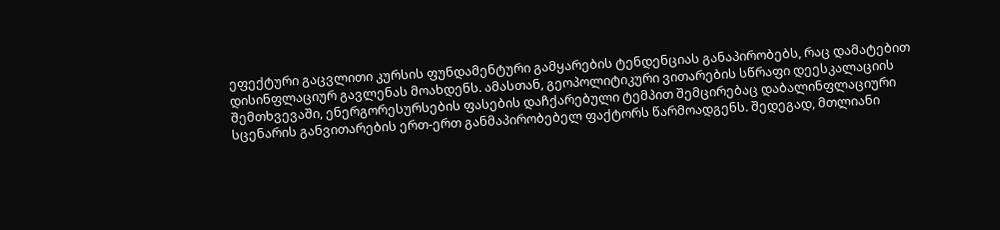ეფექტური გაცვლითი კურსის ფუნდამენტური გამყარების ტენდენციას განაპირობებს, რაც დამატებით დისინფლაციურ გავლენას მოახდენს. ამასთან, გეოპოლიტიკური ვითარების სწრაფი დეესკალაციის შემთხვევაში, ენერგორესურსების ფასების დაჩქარებული ტემპით შემცირებაც დაბალინფლაციური სცენარის განვითარების ერთ-ერთ განმაპირობებელ ფაქტორს წარმოადგენს. შედეგად, მთლიანი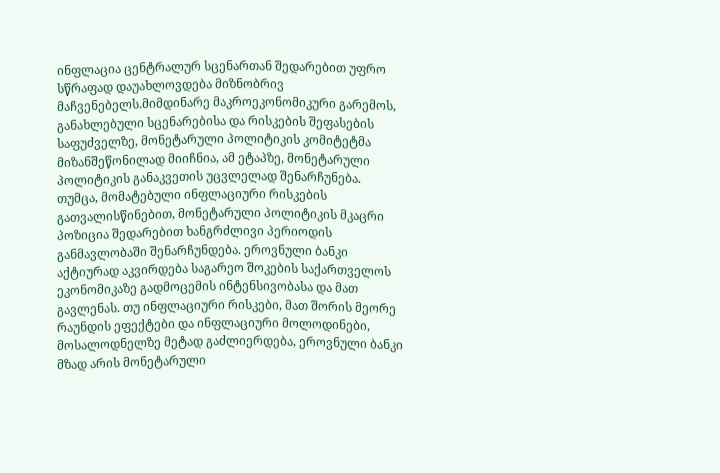ინფლაცია ცენტრალურ სცენართან შედარებით უფრო სწრაფად დაუახლოვდება მიზნობრივ მაჩვენებელს.მიმდინარე მაკროეკონომიკური გარემოს, განახლებული სცენარებისა და რისკების შეფასების საფუძველზე, მონეტარული პოლიტიკის კომიტეტმა მიზანშეწონილად მიიჩნია, ამ ეტაპზე, მონეტარული პოლიტიკის განაკვეთის უცვლელად შენარჩუნება. თუმცა, მომატებული ინფლაციური რისკების გათვალისწინებით, მონეტარული პოლიტიკის მკაცრი პოზიცია შედარებით ხანგრძლივი პერიოდის განმავლობაში შენარჩუნდება. ეროვნული ბანკი აქტიურად აკვირდება საგარეო შოკების საქართველოს ეკონომიკაზე გადმოცემის ინტენსივობასა და მათ გავლენას. თუ ინფლაციური რისკები, მათ შორის მეორე რაუნდის ეფექტები და ინფლაციური მოლოდინები, მოსალოდნელზე მეტად გაძლიერდება, ეროვნული ბანკი მზად არის მონეტარული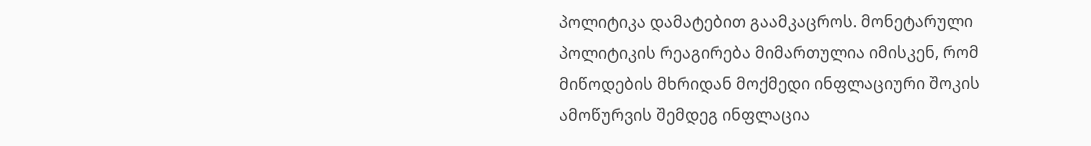პოლიტიკა დამატებით გაამკაცროს. მონეტარული პოლიტიკის რეაგირება მიმართულია იმისკენ, რომ მიწოდების მხრიდან მოქმედი ინფლაციური შოკის ამოწურვის შემდეგ ინფლაცია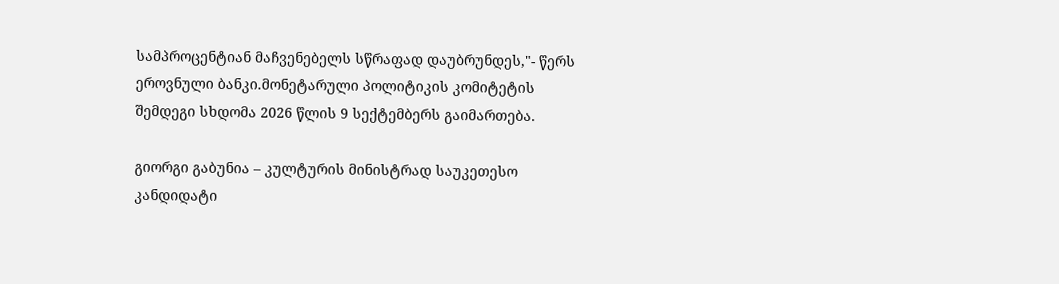სამპროცენტიან მაჩვენებელს სწრაფად დაუბრუნდეს,"- წერს ეროვნული ბანკი.მონეტარული პოლიტიკის კომიტეტის შემდეგი სხდომა 2026 წლის 9 სექტემბერს გაიმართება.

გიორგი გაბუნია – კულტურის მინისტრად საუკეთესო კანდიდატი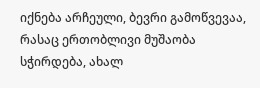იქნება არჩეული, ბევრი გამოწვევაა, რასაც ერთობლივი მუშაობა სჭირდება, ახალ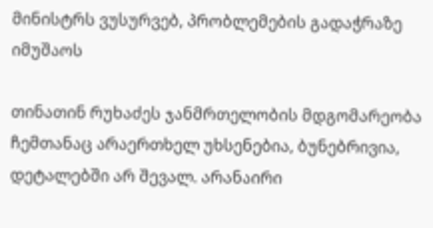მინისტრს ვუსურვებ, პრობლემების გადაჭრაზე იმუშაოს

თინათინ რუხაძეს ჯანმრთელობის მდგომარეობა ჩემთანაც არაერთხელ უხსენებია, ბუნებრივია, დეტალებში არ შევალ. არანაირი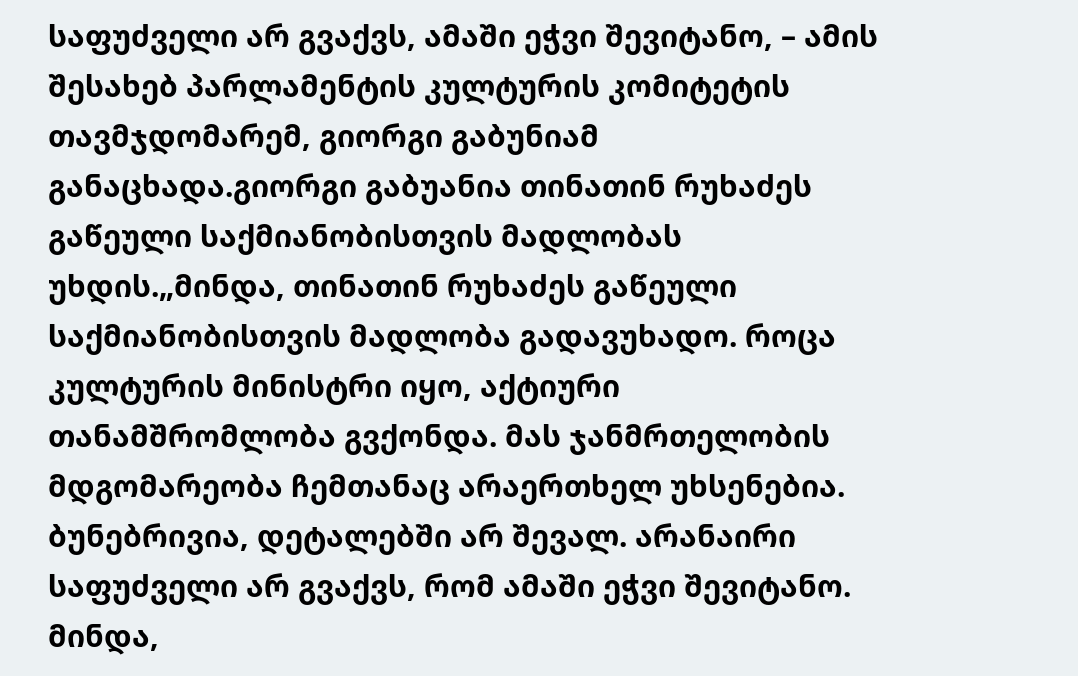საფუძველი არ გვაქვს, ამაში ეჭვი შევიტანო, – ამის შესახებ პარლამენტის კულტურის კომიტეტის თავმჯდომარემ, გიორგი გაბუნიამ განაცხადა.გიორგი გაბუანია თინათინ რუხაძეს გაწეული საქმიანობისთვის მადლობას უხდის.„მინდა, თინათინ რუხაძეს გაწეული საქმიანობისთვის მადლობა გადავუხადო. როცა კულტურის მინისტრი იყო, აქტიური თანამშრომლობა გვქონდა. მას ჯანმრთელობის მდგომარეობა ჩემთანაც არაერთხელ უხსენებია. ბუნებრივია, დეტალებში არ შევალ. არანაირი საფუძველი არ გვაქვს, რომ ამაში ეჭვი შევიტანო. მინდა,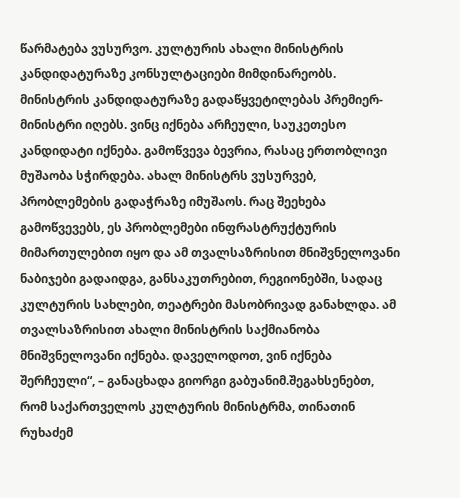წარმატება ვუსურვო. კულტურის ახალი მინისტრის კანდიდატურაზე კონსულტაციები მიმდინარეობს. მინისტრის კანდიდატურაზე გადაწყვეტილებას პრემიერ-მინისტრი იღებს. ვინც იქნება არჩეული, საუკეთესო კანდიდატი იქნება. გამოწვევა ბევრია, რასაც ერთობლივი მუშაობა სჭირდება. ახალ მინისტრს ვუსურვებ, პრობლემების გადაჭრაზე იმუშაოს. რაც შეეხება გამოწვევებს, ეს პრობლემები ინფრასტრუქტურის მიმართულებით იყო და ამ თვალსაზრისით მნიშვნელოვანი ნაბიჯები გადაიდგა, განსაკუთრებით, რეგიონებში, სადაც კულტურის სახლები, თეატრები მასობრივად განახლდა. ამ თვალსაზრისით ახალი მინისტრის საქმიანობა მნიშვნელოვანი იქნება. დაველოდოთ, ვინ იქნება შერჩეული“, – განაცხადა გიორგი გაბუანიმ.შეგახსენებთ, რომ საქართველოს კულტურის მინისტრმა, თინათინ რუხაძემ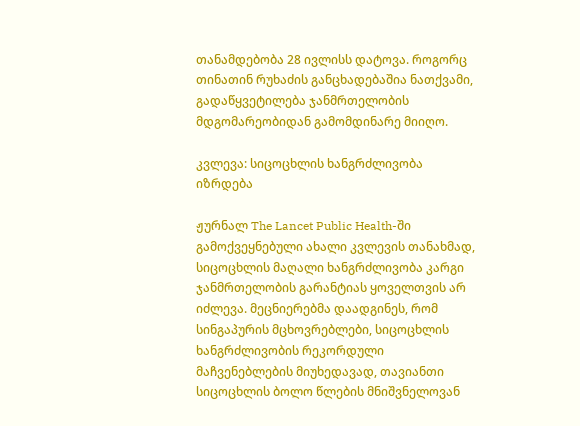თანამდებობა 28 ივლისს დატოვა. როგორც თინათინ რუხაძის განცხადებაშია ნათქვამი, გადაწყვეტილება ჯანმრთელობის მდგომარეობიდან გამომდინარე მიიღო.

კვლევა: სიცოცხლის ხანგრძლივობა იზრდება

ჟურნალ The Lancet Public Health-ში გამოქვეყნებული ახალი კვლევის თანახმად, სიცოცხლის მაღალი ხანგრძლივობა კარგი ჯანმრთელობის გარანტიას ყოველთვის არ იძლევა. მეცნიერებმა დაადგინეს, რომ სინგაპურის მცხოვრებლები, სიცოცხლის ხანგრძლივობის რეკორდული მაჩვენებლების მიუხედავად, თავიანთი სიცოცხლის ბოლო წლების მნიშვნელოვან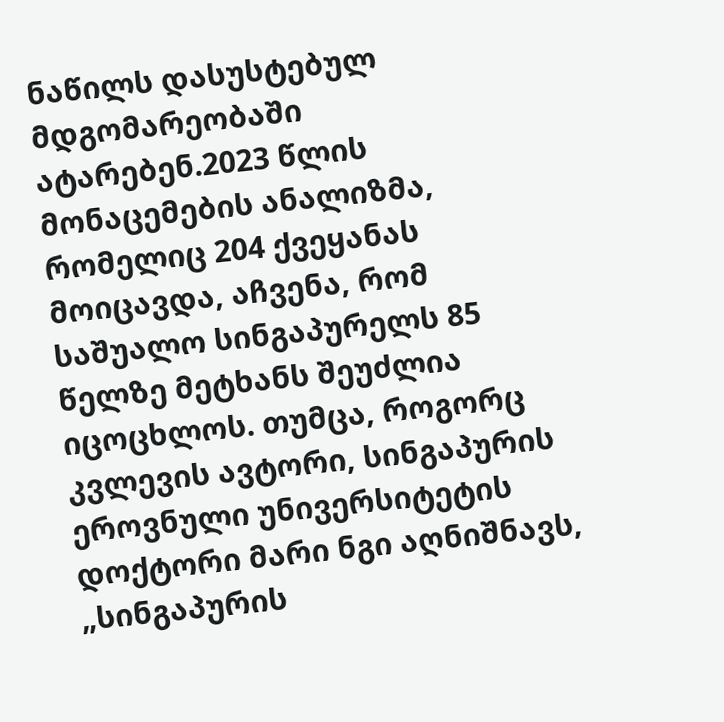ნაწილს დასუსტებულ მდგომარეობაში ატარებენ.2023 წლის მონაცემების ანალიზმა, რომელიც 204 ქვეყანას მოიცავდა, აჩვენა, რომ საშუალო სინგაპურელს 85 წელზე მეტხანს შეუძლია იცოცხლოს. თუმცა, როგორც კვლევის ავტორი, სინგაპურის ეროვნული უნივერსიტეტის დოქტორი მარი ნგი აღნიშნავს, „სინგაპურის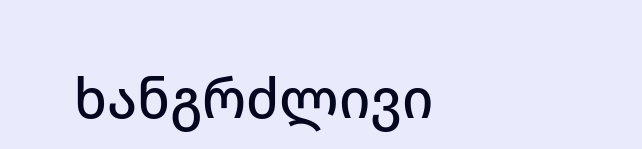ხანგრძლივი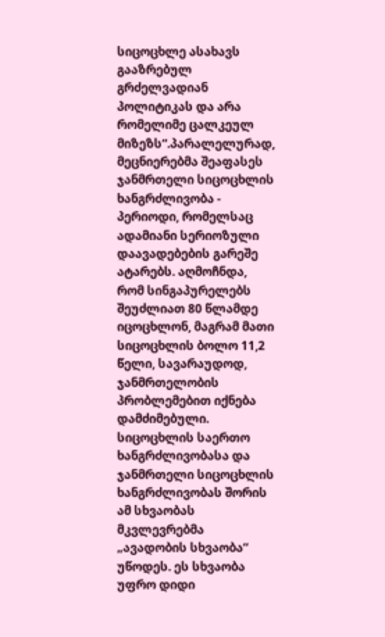სიცოცხლე ასახავს გააზრებულ გრძელვადიან პოლიტიკას და არა რომელიმე ცალკეულ მიზეზს“.პარალელურად, მეცნიერებმა შეაფასეს ჯანმრთელი სიცოცხლის ხანგრძლივობა - პერიოდი, რომელსაც ადამიანი სერიოზული დაავადებების გარეშე ატარებს. აღმოჩნდა, რომ სინგაპურელებს შეუძლიათ 80 წლამდე იცოცხლონ, მაგრამ მათი სიცოცხლის ბოლო 11,2 წელი, სავარაუდოდ, ჯანმრთელობის პრობლემებით იქნება დამძიმებული. სიცოცხლის საერთო ხანგრძლივობასა და ჯანმრთელი სიცოცხლის ხანგრძლივობას შორის ამ სხვაობას მკვლევრებმა „ავადობის სხვაობა“ უწოდეს. ეს სხვაობა უფრო დიდი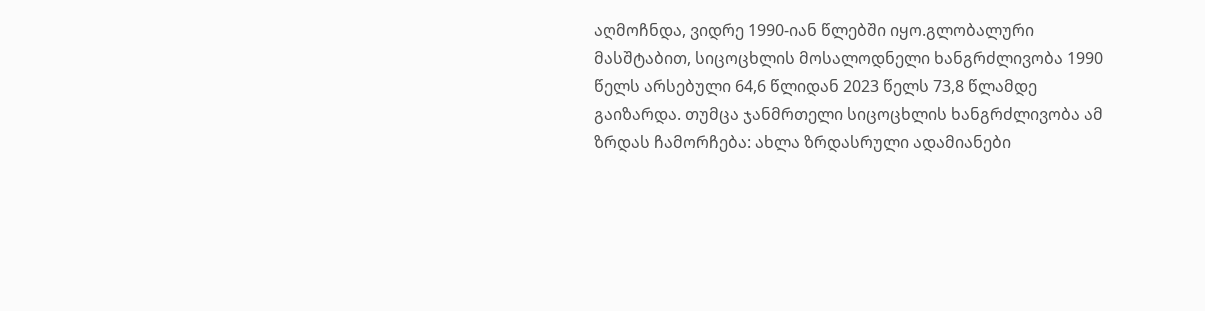აღმოჩნდა, ვიდრე 1990-იან წლებში იყო.გლობალური მასშტაბით, სიცოცხლის მოსალოდნელი ხანგრძლივობა 1990 წელს არსებული 64,6 წლიდან 2023 წელს 73,8 წლამდე გაიზარდა. თუმცა ჯანმრთელი სიცოცხლის ხანგრძლივობა ამ ზრდას ჩამორჩება: ახლა ზრდასრული ადამიანები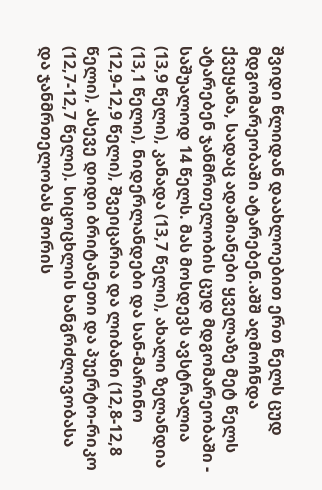შვიდი წლიდან დაახლოებით ერთ წელს ცუდ მდგომარეობაში ატარებენ.აშშ აღმოჩნდა ქვეყანა, სადაც ადამიანები ყველაზე მეტ წელს ატარებენ ჯანმრთელობის ცუდ მდგომარეობაში - საშუალოდ 14 წელს. მას მოსდევს ავსტრალია (13,9 წელი), კანადა (13,7 წელი), ახალი ზელანდია (13,1 წელი), ნიდერლანდები და სან-მარინო (12,9-12,9 წელი), შვეიცარია და ლიბანი (12,8-12,8 წელი), ასევე დიდი ბრიტანეთი და პუერტო-რიკო (12,7-12,7 წელი). სიცოცხლის ხანგრძლივობასა და ჯანმრთელობას შორის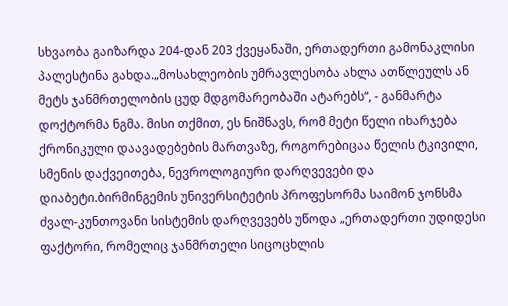სხვაობა გაიზარდა 204-დან 203 ქვეყანაში, ერთადერთი გამონაკლისი პალესტინა გახდა.„მოსახლეობის უმრავლესობა ახლა ათწლეულს ან მეტს ჯანმრთელობის ცუდ მდგომარეობაში ატარებს“, - განმარტა დოქტორმა ნგმა. მისი თქმით, ეს ნიშნავს, რომ მეტი წელი იხარჯება ქრონიკული დაავადებების მართვაზე, როგორებიცაა წელის ტკივილი, სმენის დაქვეითება, ნევროლოგიური დარღვევები და დიაბეტი.ბირმინგემის უნივერსიტეტის პროფესორმა საიმონ ჯონსმა ძვალ-კუნთოვანი სისტემის დარღვევებს უწოდა „ერთადერთი უდიდესი ფაქტორი, რომელიც ჯანმრთელი სიცოცხლის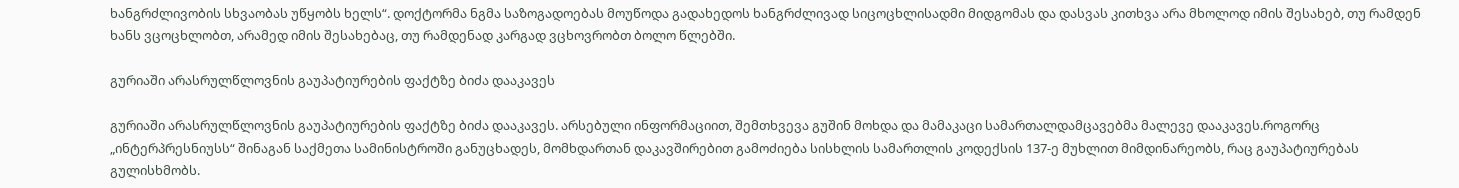ხანგრძლივობის სხვაობას უწყობს ხელს“. დოქტორმა ნგმა საზოგადოებას მოუწოდა გადახედოს ხანგრძლივად სიცოცხლისადმი მიდგომას და დასვას კითხვა არა მხოლოდ იმის შესახებ, თუ რამდენ ხანს ვცოცხლობთ, არამედ იმის შესახებაც, თუ რამდენად კარგად ვცხოვრობთ ბოლო წლებში.

გურიაში არასრულწლოვნის გაუპატიურების ფაქტზე ბიძა დააკავეს

გურიაში არასრულწლოვნის გაუპატიურების ფაქტზე ბიძა დააკავეს. არსებული ინფორმაციით, შემთხვევა გუშინ მოხდა და მამაკაცი სამართალდამცავებმა მალევე დააკავეს.როგორც „ინტერპრესნიუსს“ შინაგან საქმეთა სამინისტროში განუცხადეს, მომხდართან დაკავშირებით გამოძიება სისხლის სამართლის კოდექსის 137-ე მუხლით მიმდინარეობს, რაც გაუპატიურებას გულისხმობს.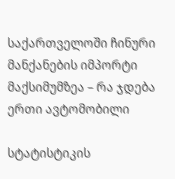საქართველოში ჩინური მანქანების იმპორტი მაქსიმუმზეა – რა ჯდება ერთი ავტომობილი

სტატისტიკის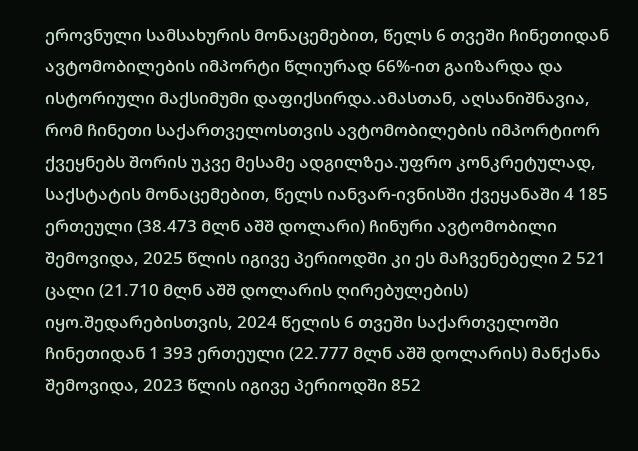ეროვნული სამსახურის მონაცემებით, წელს 6 თვეში ჩინეთიდან ავტომობილების იმპორტი წლიურად 66%-ით გაიზარდა და ისტორიული მაქსიმუმი დაფიქსირდა.ამასთან, აღსანიშნავია, რომ ჩინეთი საქართველოსთვის ავტომობილების იმპორტიორ ქვეყნებს შორის უკვე მესამე ადგილზეა.უფრო კონკრეტულად, საქსტატის მონაცემებით, წელს იანვარ-ივნისში ქვეყანაში 4 185 ერთეული (38.473 მლნ აშშ დოლარი) ჩინური ავტომობილი შემოვიდა, 2025 წლის იგივე პერიოდში კი ეს მაჩვენებელი 2 521 ცალი (21.710 მლნ აშშ დოლარის ღირებულების) იყო.შედარებისთვის, 2024 წელის 6 თვეში საქართველოში ჩინეთიდან 1 393 ერთეული (22.777 მლნ აშშ დოლარის) მანქანა შემოვიდა, 2023 წლის იგივე პერიოდში 852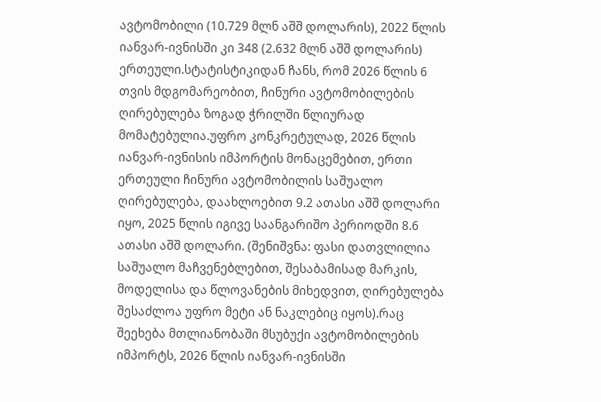ავტომობილი (10.729 მლნ აშშ დოლარის), 2022 წლის იანვარ-ივნისში კი 348 (2.632 მლნ აშშ დოლარის) ერთეული.სტატისტიკიდან ჩანს, რომ 2026 წლის 6 თვის მდგომარეობით, ჩინური ავტომობილების ღირებულება ზოგად ჭრილში წლიურად მომატებულია.უფრო კონკრეტულად, 2026 წლის იანვარ-ივნისის იმპორტის მონაცემებით, ერთი ერთეული ჩინური ავტომობილის საშუალო ღირებულება, დაახლოებით 9.2 ათასი აშშ დოლარი იყო, 2025 წლის იგივე საანგარიშო პერიოდში 8.6 ათასი აშშ დოლარი. (შენიშვნა: ფასი დათვლილია საშუალო მაჩვენებლებით, შესაბამისად მარკის, მოდელისა და წლოვანების მიხედვით, ღირებულება შესაძლოა უფრო მეტი ან ნაკლებიც იყოს).რაც შეეხება მთლიანობაში მსუბუქი ავტომობილების იმპორტს, 2026 წლის იანვარ-ივნისში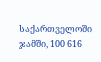საქართველოში ჯამში, 100 616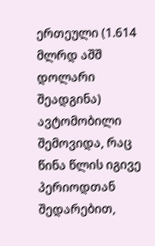ერთეული (1.614 მლრდ აშშ დოლარი შეადგინა) ავტომობილი შემოვიდა, რაც წინა წლის იგივე პერიოდთან შედარებით,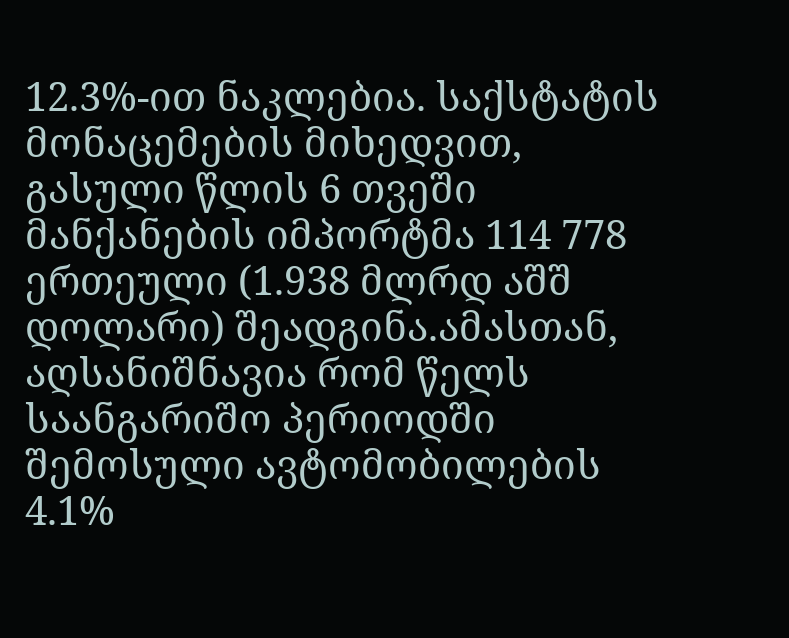12.3%-ით ნაკლებია. საქსტატის მონაცემების მიხედვით, გასული წლის 6 თვეში მანქანების იმპორტმა 114 778 ერთეული (1.938 მლრდ აშშ დოლარი) შეადგინა.ამასთან, აღსანიშნავია რომ წელს საანგარიშო პერიოდში შემოსული ავტომობილების 4.1%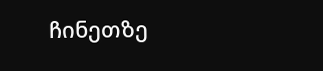ჩინეთზე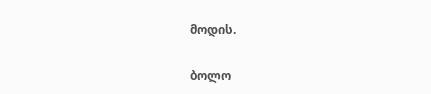მოდის.

ბოლო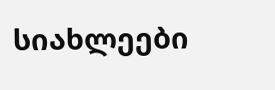სიახლეები